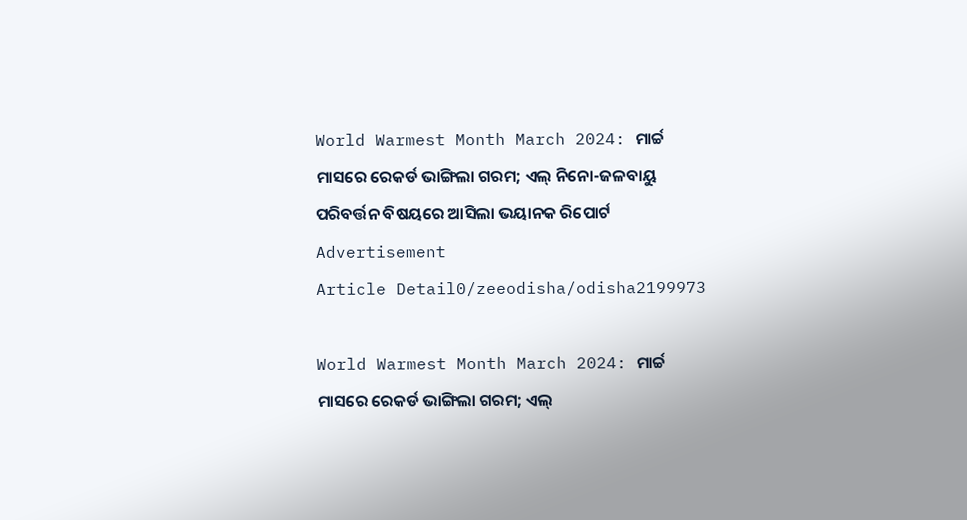World Warmest Month March 2024: ମାର୍ଚ୍ଚ ମାସରେ ରେକର୍ଡ ଭାଙ୍ଗିଲା ଗରମ; ଏଲ୍ ନିନୋ-ଜଳବାୟୁ ପରିବର୍ତ୍ତନ ବିଷୟରେ ଆସିଲା ଭୟାନକ ରିପୋର୍ଟ
Advertisement
Article Detail0/zeeodisha/odisha2199973

World Warmest Month March 2024: ମାର୍ଚ୍ଚ ମାସରେ ରେକର୍ଡ ଭାଙ୍ଗିଲା ଗରମ; ଏଲ୍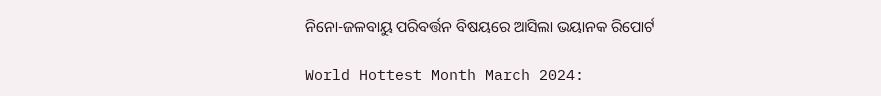ନିନୋ-ଜଳବାୟୁ ପରିବର୍ତ୍ତନ ବିଷୟରେ ଆସିଲା ଭୟାନକ ରିପୋର୍ଟ

World Hottest Month March 2024: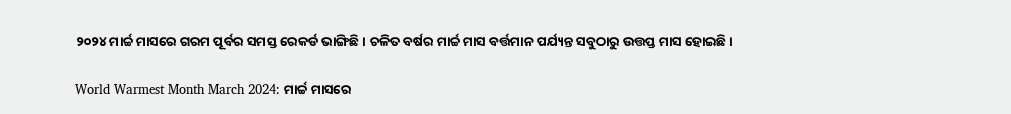୨୦୨୪ ମାର୍ଚ୍ଚ ମାସରେ ଗରମ ପୂର୍ବର ସମସ୍ତ ରେକର୍ଡ ଭାଙ୍ଗିଛି। ଚଳିତ ବର୍ଷର ମାର୍ଚ୍ଚ ମାସ ବର୍ତ୍ତମାନ ପର୍ଯ୍ୟନ୍ତ ସବୁଠାରୁ ଉତ୍ତପ୍ତ ମାସ ହୋଇଛି।

World Warmest Month March 2024: ମାର୍ଚ୍ଚ ମାସରେ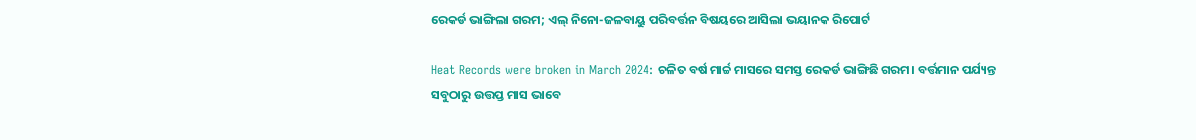ରେକର୍ଡ ଭାଙ୍ଗିଲା ଗରମ; ଏଲ୍ ନିନୋ-ଜଳବାୟୁ ପରିବର୍ତ୍ତନ ବିଷୟରେ ଆସିଲା ଭୟାନକ ରିପୋର୍ଟ

Heat Records were broken in March 2024: ଚଳିତ ବର୍ଷ ମାର୍ଚ୍ଚ ମାସରେ ସମସ୍ତ ରେକର୍ଡ ଭାଙ୍ଗିଛି ଗରମ। ବର୍ତ୍ତମାନ ପର୍ଯ୍ୟନ୍ତ ସବୁଠାରୁ ଉତ୍ତପ୍ତ ମାସ ଭାବେ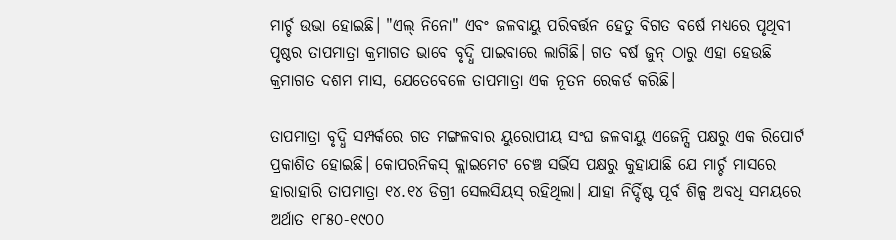ମାର୍ଚ୍ଚ ଉଭା ହୋଇଛି। "ଏଲ୍ ନିନୋ" ଏବଂ ଜଳବାୟୁ ପରିବର୍ତ୍ତନ ହେତୁ ବିଗତ ବର୍ଷେ ମଧ୍ୟରେ ପୃଥିବୀ ପୃଷ୍ଠର ତାପମାତ୍ରା କ୍ରମାଗତ ଭାବେ ବୃଦ୍ଧି ପାଇବାରେ ଲାଗିଛି। ଗତ ବର୍ଷ ଜୁନ୍ ଠାରୁ ଏହା ହେଉଛି କ୍ରମାଗତ ଦଶମ ମାସ, ଯେତେବେଳେ ତାପମାତ୍ରା ଏକ ନୂତନ ରେକର୍ଡ କରିଛି।

ତାପମାତ୍ରା ବୃଦ୍ଧି ସମ୍ପର୍କରେ ଗତ ମଙ୍ଗଳବାର ୟୁରୋପୀୟ ସଂଘ ଜଳବାୟୁ ଏଜେନ୍ସି ପକ୍ଷରୁ ଏକ ରିପୋର୍ଟ ପ୍ରକାଶିତ ହୋଇଛି। କୋପରନିକସ୍ କ୍ଲାଇମେଟ ଚେଞ୍ଚ ସର୍ଭିସ ପକ୍ଷରୁ କୁହାଯାଛି ଯେ ମାର୍ଚ୍ଚ ମାସରେ ହାରାହାରି ତାପମାତ୍ରା ୧୪.୧୪ ଡିଗ୍ରୀ ସେଲସିୟସ୍ ରହିଥିଲା। ଯାହା ନିର୍ଦ୍ଦିଷ୍ଟ ପୂର୍ବ ଶିଳ୍ପ ଅବଧି ସମୟରେ ଅର୍ଥାତ ୧୮୫୦-୧୯୦୦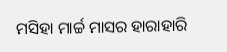ମସିହା ମାର୍ଚ୍ଚ ମାସର ହାରାହାରି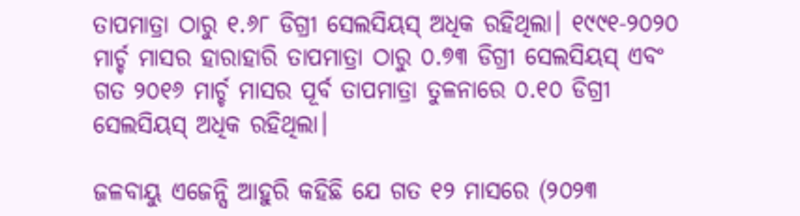ତାପମାତ୍ରା ଠାରୁ ୧.୬୮ ଡିଗ୍ରୀ ସେଲସିୟସ୍ ଅଧିକ ରହିଥିଲା। ୧୯୯୧-୨୦୨୦ ମାର୍ଚ୍ଚ ମାସର ହାରାହାରି ତାପମାତ୍ରା ଠାରୁ ୦.୭୩ ଡିଗ୍ରୀ ସେଲସିୟସ୍ ଏବଂ ଗତ ୨୦୧୬ ମାର୍ଚ୍ଚ ମାସର ପୂର୍ବ ତାପମାତ୍ରା ତୁଳନାରେ ୦.୧୦ ଡିଗ୍ରୀ ସେଲସିୟସ୍ ଅଧିକ ରହିଥିଲା।

ଜଳବାୟୁ ଏଜେନ୍ସି ଆହୁରି କହିଛି ଯେ ଗତ ୧୨ ମାସରେ (୨୦୨୩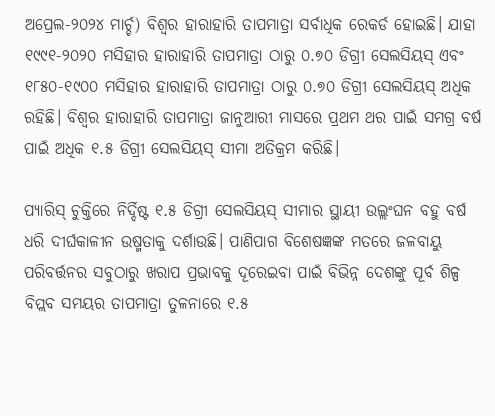ଅପ୍ରେଲ-୨୦୨୪ ମାର୍ଚ୍ଚ) ବିଶ୍ୱର ହାରାହାରି ତାପମାତ୍ରା ସର୍ବାଧିକ ରେକର୍ଡ ହୋଇଛି। ଯାହା ୧୯୯୧-୨୦୨୦ ମସିହାର ହାରାହାରି ତାପମାତ୍ରା ଠାରୁ ୦.୭୦ ଡିଗ୍ରୀ ସେଲସିୟସ୍ ଏବଂ ୧୮୫୦-୧୯୦୦ ମସିହାର ହାରାହାରି ତାପମାତ୍ରା ଠାରୁ ୦.୭୦ ଡିଗ୍ରୀ ସେଲସିୟସ୍ ଅଧିକ ରହିଛି। ବିଶ୍ୱର ହାରାହାରି ତାପମାତ୍ରା ଜାନୁଆରୀ ମାସରେ ପ୍ରଥମ ଥର ପାଇଁ ସମଗ୍ର ବର୍ଷ ପାଇଁ ଅଧିକ ୧.୫ ଡିଗ୍ରୀ ସେଲସିୟସ୍ ସୀମା ଅତିକ୍ରମ କରିଛି।

ପ୍ୟାରିସ୍ ଚୁକ୍ତିରେ ନିର୍ଦ୍ଦିଷ୍ଟ ୧.୫ ଡିଗ୍ରୀ ସେଲସିୟସ୍ ସୀମାର ସ୍ଥାୟୀ ଉଲ୍ଲଂଘନ ବହୁ ବର୍ଷ ଧରି ଦୀର୍ଘକାଳୀନ ଉଷ୍ମତାକୁ ଦର୍ଶାଉଛି। ପାଣିପାଗ ବିଶେଷଜ୍ଞଙ୍କ ମତରେ ଜଳବାୟୁ ପରିବର୍ତ୍ତନର ସବୁଠାରୁ ଖରାପ ପ୍ରଭାବକୁ ଦୂରେଇବା ପାଇଁ ବିଭିନ୍ନ ଦେଶଙ୍କୁ ପୂର୍ବ ଶିଳ୍ପ ବିପ୍ଲବ ସମୟର ତାପମାତ୍ରା ତୁଳନାରେ ୧.୫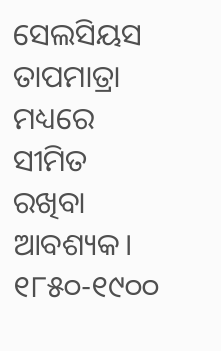ସେଲସିୟସ ତାପମାତ୍ରା ମଧ୍ୟରେ ସୀମିତ ରଖିବା ଆବଶ୍ୟକ। ୧୮୫୦-୧୯୦୦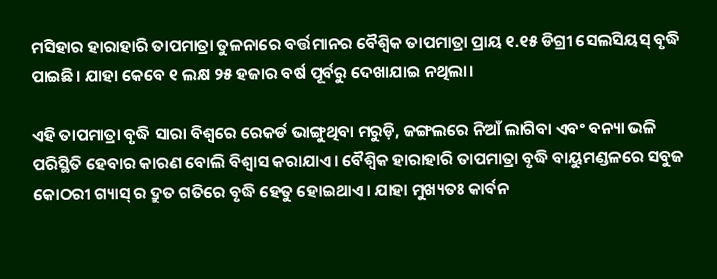ମସିହାର ହାରାହାରି ତାପମାତ୍ରା ତୁଳନାରେ ବର୍ତ୍ତମାନର ବୈଶ୍ୱିକ ତାପମାତ୍ରା ପ୍ରାୟ ୧.୧୫ ଡିଗ୍ରୀ ସେଲସିୟସ୍ ବୃଦ୍ଧି ପାଇଛି। ଯାହା କେବେ ୧ ଲକ୍ଷ ୨୫ ହଜାର ବର୍ଷ ପୂର୍ବରୁ ଦେଖାଯାଇ ନଥିଲା।

ଏହି ତାପମାତ୍ରା ବୃଦ୍ଧି ସାରା ବିଶ୍ୱରେ ରେକର୍ଡ ଭାଙ୍ଗୁଥିବା ମରୁଡ଼ି, ଜଙ୍ଗଲରେ ନିଆଁ ଲାଗିବା ଏବଂ ବନ୍ୟା ଭଳି ପରିସ୍ଥିତି ହେବାର କାରଣ ବୋଲି ବିଶ୍ୱାସ କରାଯାଏ। ବୈଶ୍ୱିକ ହାରାହାରି ତାପମାତ୍ରା ବୃଦ୍ଧି ବାୟୁମଣ୍ଡଳରେ ସବୁଜ କୋଠରୀ ଗ୍ୟାସ୍ ର ଦ୍ରୁତ ଗତିରେ ବୃଦ୍ଧି ହେତୁ ହୋଇଥାଏ। ଯାହା ମୁଖ୍ୟତଃ କାର୍ବନ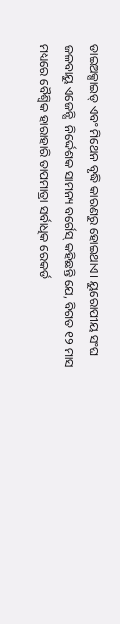ଡାଇଅକ୍ସାଇଡ୍ ଏବଂ ମିଥେନ ବୃଦ୍ଧି କାରଣରୁ ହୋଇଥାଏ। ୟୁରୋପୀୟ ସଂଘ ଜଳବାୟୁ ଏଜେନ୍ସି  ନିର୍ଦ୍ଦେଶକ ସାମନ୍ୟ ବର୍ଗେସ୍ କହିଛନ୍ତି ଯେ, ବିଗତ ୧୨ ମାସ ମଧ୍ୟରେ ବୈଶ୍ୱିକ ହାରାହାରି ତାପମାତ୍ରା ସର୍ବାଧିକ ରେକର୍ଡ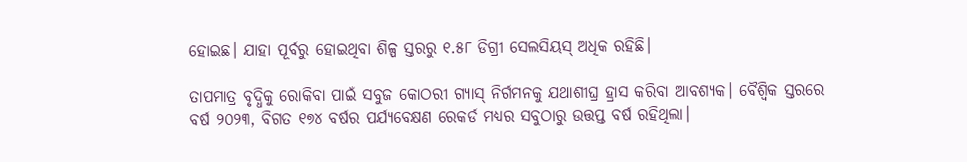ହୋଇଛ। ଯାହା ପୂର୍ବରୁ ହୋଇଥିବା ଶିଳ୍ପ ସ୍ତରରୁ ୧.୫୮ ଡିଗ୍ରୀ ସେଲସିୟସ୍ ଅଧିକ ରହିଛି।

ତାପମାତ୍ର ବୃଦ୍ଧିକୁ ରୋକିବା ପାଇଁ ସବୁଜ କୋଠରୀ ଗ୍ୟାସ୍ ନିର୍ଗମନକୁ ଯଥାଶୀଘ୍ର ହ୍ରାସ କରିବା ଆବଶ୍ୟକ। ବୈଶ୍ୱିକ ସ୍ତରରେ ବର୍ଷ ୨୦୨୩, ବିଗତ ୧୭୪ ବର୍ଷର ପର୍ଯ୍ୟବେକ୍ଷଣ ରେକର୍ଡ ମଧ୍ୟର ସବୁଠାରୁ ଉତ୍ତପ୍ତ ବର୍ଷ ରହିଥିଲା।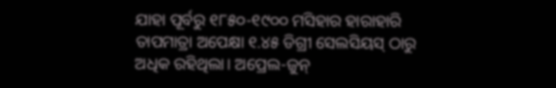ଯାହା ପୂର୍ବରୁ ୧୮୫୦-୧୯୦୦ ମସିହାର ହାରାହାରି ତାପମାତ୍ରା ଅପେକ୍ଷା ୧.୪୫ ଡିଗ୍ରୀ ସେଲସିୟସ୍ ଠାରୁ ଅଧିକ ରହିଥିଲା। ଅପ୍ରେଲ-ଜୁନ୍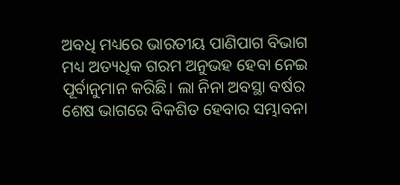ଅବଧି ମଧ୍ୟରେ ଭାରତୀୟ ପାଣିପାଗ ବିଭାଗ ମଧ୍ୟ ଅତ୍ୟଧିକ ଗରମ ଅନୁଭହ ହେବା ନେଇ ପୂର୍ବାନୁମାନ କରିଛି। ଲା ନିନା ଅବସ୍ଥା ବର୍ଷର ଶେଷ ଭାଗରେ ବିକଶିତ ହେବାର ସମ୍ଭାବନା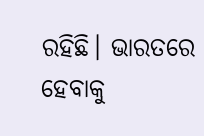ରହିଛି। ଭାରତରେ ହେବାକୁ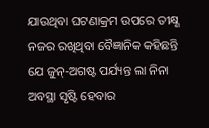ଯାଉଥିବା ଘଟଣାକ୍ରମ ଉପରେ ତୀକ୍ଷ୍ଣ ନଜର ରଖିଥିବା ବୈଜ୍ଞାନିକ କହିଛନ୍ତି ଯେ ଜୁନ୍-ଅଗଷ୍ଟ ପର୍ଯ୍ୟନ୍ତ ଲା ନିନା ଅବସ୍ଥା ସୃଷ୍ଟି ହେବାର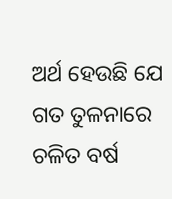ଅର୍ଥ ହେଉଛି ଯେ ଗତ ତୁଳନାରେ ଚଳିତ ବର୍ଷ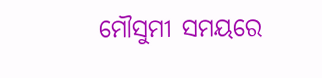ମୌସୁମୀ ସମୟରେ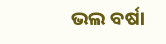ଭଲ ବର୍ଷା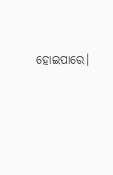ହୋଇପାରେ।